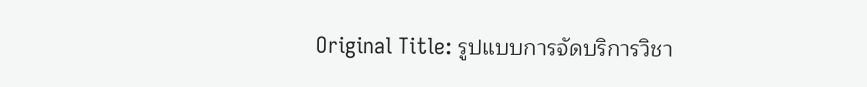Original Title: รูปแบบการจัดบริการวิชา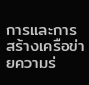การและการสร้างเครือข่ายความร่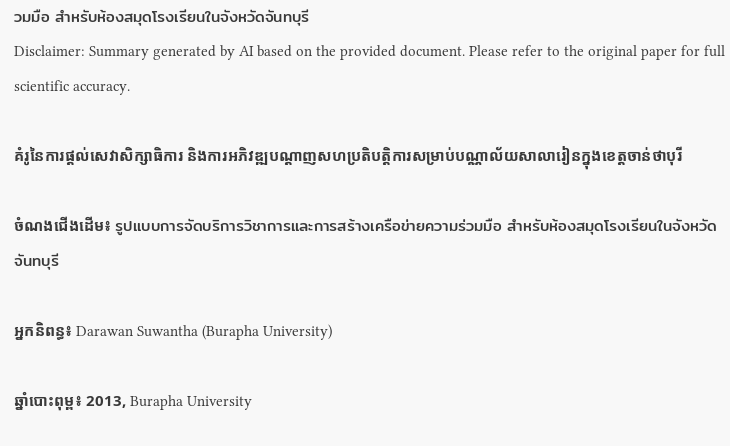วมมือ สำหรับห้องสมุดโรงเรียนในจังหวัดจันทบุรี
Disclaimer: Summary generated by AI based on the provided document. Please refer to the original paper for full scientific accuracy.

គំរូនៃការផ្តល់សេវាសិក្សាធិការ និងការអភិវឌ្ឍបណ្តាញសហប្រតិបត្តិការសម្រាប់បណ្ណាល័យសាលារៀនក្នុងខេត្តចាន់ថាបុរី

ចំណងជើងដើម៖ รูปแบบการจัดบริการวิชาการและการสร้างเครือข่ายความร่วมมือ สำหรับห้องสมุดโรงเรียนในจังหวัดจันทบุรี

អ្នកនិពន្ធ៖ Darawan Suwantha (Burapha University)

ឆ្នាំបោះពុម្ព៖ 2013, Burapha University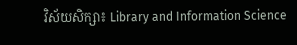វិស័យសិក្សា៖ Library and Information Science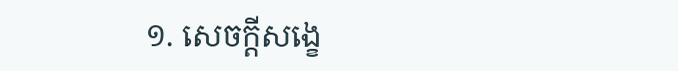១. សេចក្តីសង្ខេ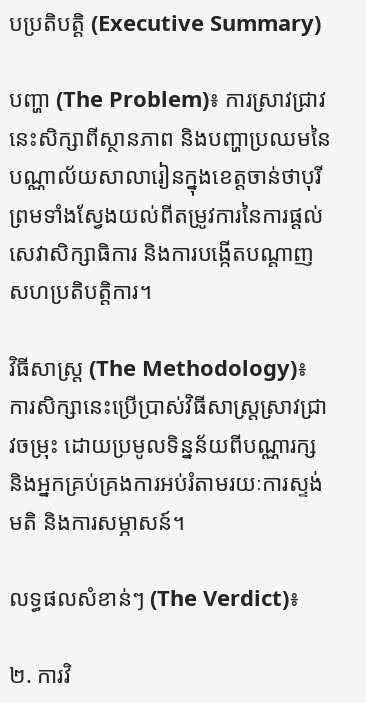បប្រតិបត្តិ (Executive Summary)

បញ្ហា (The Problem)៖ ការស្រាវជ្រាវនេះសិក្សាពីស្ថានភាព និងបញ្ហាប្រឈមនៃបណ្ណាល័យសាលារៀនក្នុងខេត្តចាន់ថាបុរី ព្រមទាំងស្វែងយល់ពីតម្រូវការនៃការផ្តល់សេវាសិក្សាធិការ និងការបង្កើតបណ្តាញសហប្រតិបត្តិការ។

វិធីសាស្ត្រ (The Methodology)៖ ការសិក្សានេះប្រើប្រាស់វិធីសាស្ត្រស្រាវជ្រាវចម្រុះ ដោយប្រមូលទិន្នន័យពីបណ្ណារក្ស និងអ្នកគ្រប់គ្រងការអប់រំតាមរយៈការស្ទង់មតិ និងការសម្ភាសន៍។

លទ្ធផលសំខាន់ៗ (The Verdict)៖

២. ការវិ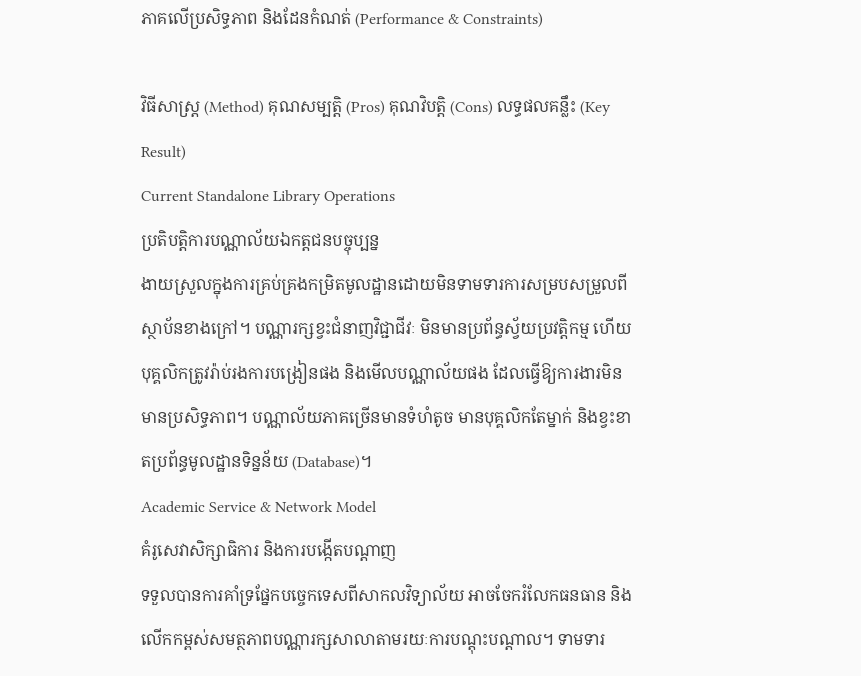ភាគលើប្រសិទ្ធភាព និងដែនកំណត់ (Performance & Constraints)

វិធីសាស្ត្រ (Method) គុណសម្បត្តិ (Pros) គុណវិបត្តិ (Cons) លទ្ធផលគន្លឹះ (Key Result)
Current Standalone Library Operations
ប្រតិបត្តិការបណ្ណាល័យឯកត្តជនបច្ចុប្បន្ន
ងាយស្រួលក្នុងការគ្រប់គ្រងកម្រិតមូលដ្ឋានដោយមិនទាមទារការសម្របសម្រួលពីស្ថាប័នខាងក្រៅ។ បណ្ណារក្សខ្វះជំនាញវិជ្ជាជីវៈ មិនមានប្រព័ន្ធស្វ័យប្រវត្តិកម្ម ហើយបុគ្គលិកត្រូវរ៉ាប់រងការបង្រៀនផង និងមើលបណ្ណាល័យផង ដែលធ្វើឱ្យការងារមិនមានប្រសិទ្ធភាព។ បណ្ណាល័យភាគច្រើនមានទំហំតូច មានបុគ្គលិកតែម្នាក់ និងខ្វះខាតប្រព័ន្ធមូលដ្ឋានទិន្នន័យ (Database)។
Academic Service & Network Model
គំរូសេវាសិក្សាធិការ និងការបង្កើតបណ្តាញ
ទទួលបានការគាំទ្រផ្នែកបច្ចេកទេសពីសាកលវិទ្យាល័យ អាចចែករំលែកធនធាន និងលើកកម្ពស់សមត្ថភាពបណ្ណារក្សសាលាតាមរយៈការបណ្តុះបណ្តាល។ ទាមទារ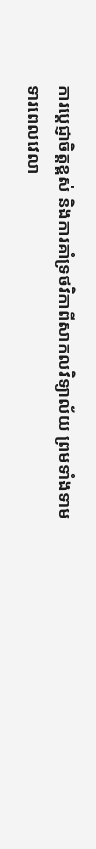ការប្តេជ្ញាចិត្តខ្ពស់ និងការគាំទ្រថវិកាពីសាកលវិទ្យាល័យ ព្រមទាំងទាមទារពេលវេលា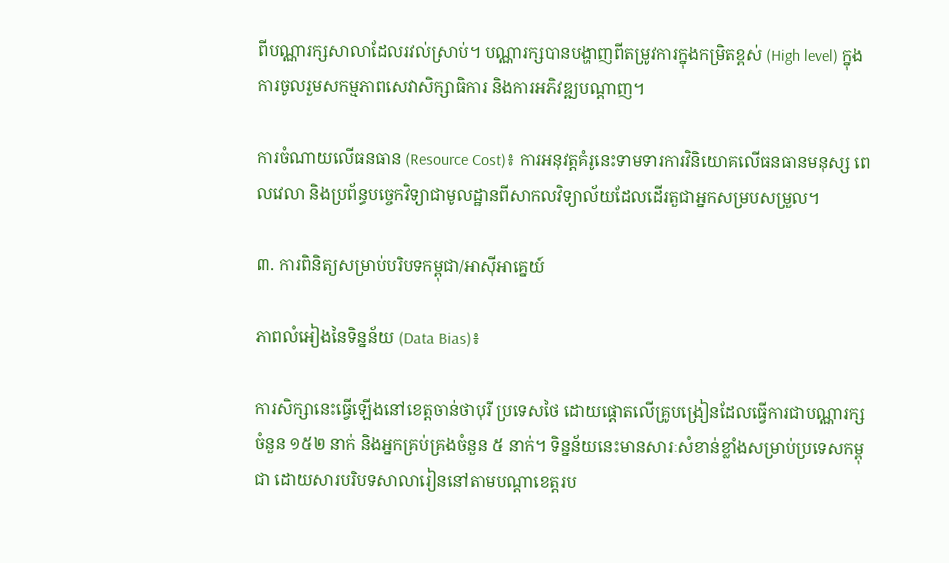ពីបណ្ណារក្សសាលាដែលរវល់ស្រាប់។ បណ្ណារក្សបានបង្ហាញពីតម្រូវការក្នុងកម្រិតខ្ពស់ (High level) ក្នុងការចូលរួមសកម្មភាពសេវាសិក្សាធិការ និងការអភិវឌ្ឍបណ្តាញ។

ការចំណាយលើធនធាន (Resource Cost)៖ ការអនុវត្តគំរូនេះទាមទារការវិនិយោគលើធនធានមនុស្ស ពេលវេលា និងប្រព័ន្ធបច្ចេកវិទ្យាជាមូលដ្ឋានពីសាកលវិទ្យាល័យដែលដើរតួជាអ្នកសម្របសម្រួល។

៣. ការពិនិត្យសម្រាប់បរិបទកម្ពុជា/អាស៊ីអាគ្នេយ៍

ភាពលំអៀងនៃទិន្នន័យ (Data Bias)៖

ការសិក្សានេះធ្វើឡើងនៅខេត្តចាន់ថាបុរី ប្រទេសថៃ ដោយផ្តោតលើគ្រូបង្រៀនដែលធ្វើការជាបណ្ណារក្សចំនួន ១៥២ នាក់ និងអ្នកគ្រប់គ្រងចំនួន ៥ នាក់។ ទិន្នន័យនេះមានសារៈសំខាន់ខ្លាំងសម្រាប់ប្រទេសកម្ពុជា ដោយសារបរិបទសាលារៀននៅតាមបណ្តាខេត្តរប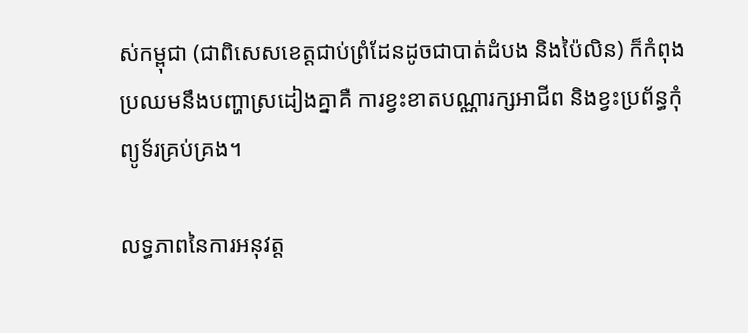ស់កម្ពុជា (ជាពិសេសខេត្តជាប់ព្រំដែនដូចជាបាត់ដំបង និងប៉ៃលិន) ក៏កំពុងប្រឈមនឹងបញ្ហាស្រដៀងគ្នាគឺ ការខ្វះខាតបណ្ណារក្សអាជីព និងខ្វះប្រព័ន្ធកុំព្យូទ័រគ្រប់គ្រង។

លទ្ធភាពនៃការអនុវត្ត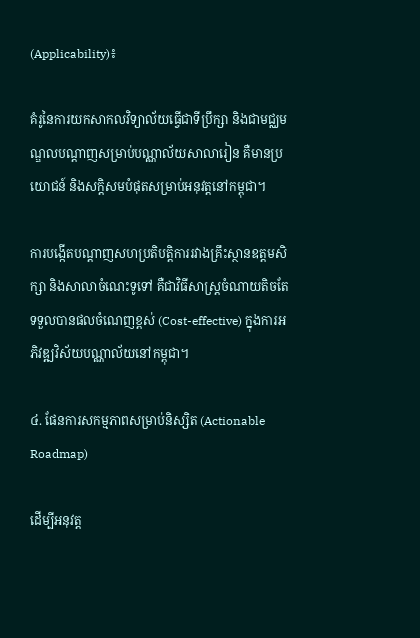(Applicability)៖

គំរូនៃការយកសាកលវិទ្យាល័យធ្វើជាទីប្រឹក្សា និងជាមជ្ឈមណ្ឌលបណ្តាញសម្រាប់បណ្ណាល័យសាលារៀន គឺមានប្រយោជន៍ និងសក្តិសមបំផុតសម្រាប់អនុវត្តនៅកម្ពុជា។

ការបង្កើតបណ្តាញសហប្រតិបត្តិការរវាងគ្រឹះស្ថានឧត្តមសិក្សា និងសាលាចំណេះទូទៅ គឺជាវិធីសាស្ត្រចំណាយតិចតែទទួលបានផលចំណេញខ្ពស់ (Cost-effective) ក្នុងការអភិវឌ្ឍវិស័យបណ្ណាល័យនៅកម្ពុជា។

៤. ផែនការសកម្មភាពសម្រាប់និស្សិត (Actionable Roadmap)

ដើម្បីអនុវត្ត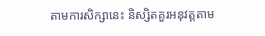តាមការសិក្សានេះ និស្សិតគួរអនុវត្តតាម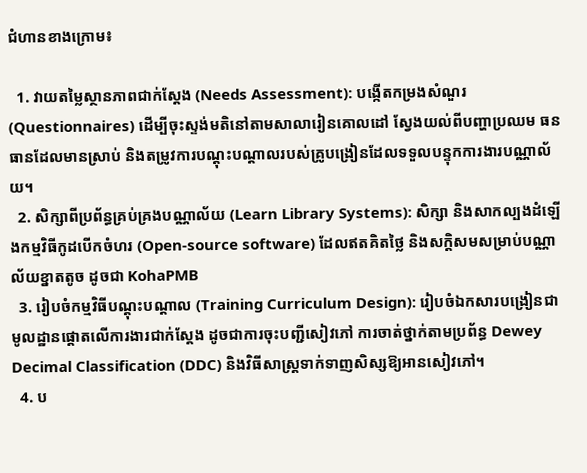ជំហានខាងក្រោម៖

  1. វាយតម្លៃស្ថានភាពជាក់ស្តែង (Needs Assessment): បង្កើតកម្រងសំណួរ (Questionnaires) ដើម្បីចុះស្ទង់មតិនៅតាមសាលារៀនគោលដៅ ស្វែងយល់ពីបញ្ហាប្រឈម ធនធានដែលមានស្រាប់ និងតម្រូវការបណ្តុះបណ្តាលរបស់គ្រូបង្រៀនដែលទទួលបន្ទុកការងារបណ្ណាល័យ។
  2. សិក្សាពីប្រព័ន្ធគ្រប់គ្រងបណ្ណាល័យ (Learn Library Systems): សិក្សា និងសាកល្បងដំឡើងកម្មវិធីកូដបើកចំហរ (Open-source software) ដែលឥតគិតថ្លៃ និងសក្តិសមសម្រាប់បណ្ណាល័យខ្នាតតូច ដូចជា KohaPMB
  3. រៀបចំកម្មវិធីបណ្តុះបណ្តាល (Training Curriculum Design): រៀបចំឯកសារបង្រៀនជាមូលដ្ឋានផ្តោតលើការងារជាក់ស្តែង ដូចជាការចុះបញ្ជីសៀវភៅ ការចាត់ថ្នាក់តាមប្រព័ន្ធ Dewey Decimal Classification (DDC) និងវិធីសាស្ត្រទាក់ទាញសិស្សឱ្យអានសៀវភៅ។
  4. ប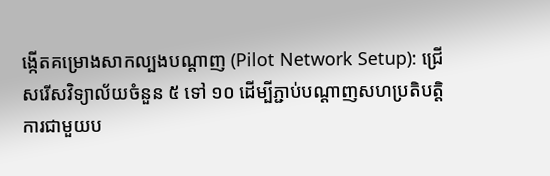ង្កើតគម្រោងសាកល្បងបណ្តាញ (Pilot Network Setup): ជ្រើសរើសវិទ្យាល័យចំនួន ៥ ទៅ ១០ ដើម្បីភ្ជាប់បណ្តាញសហប្រតិបត្តិការជាមួយប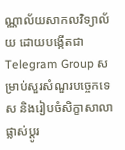ណ្ណាល័យសាកលវិទ្យាល័យ ដោយបង្កើតជា Telegram Group សម្រាប់សួរសំណួរបច្ចេកទេស និងរៀបចំសិក្ខាសាលាផ្លាស់ប្តូរ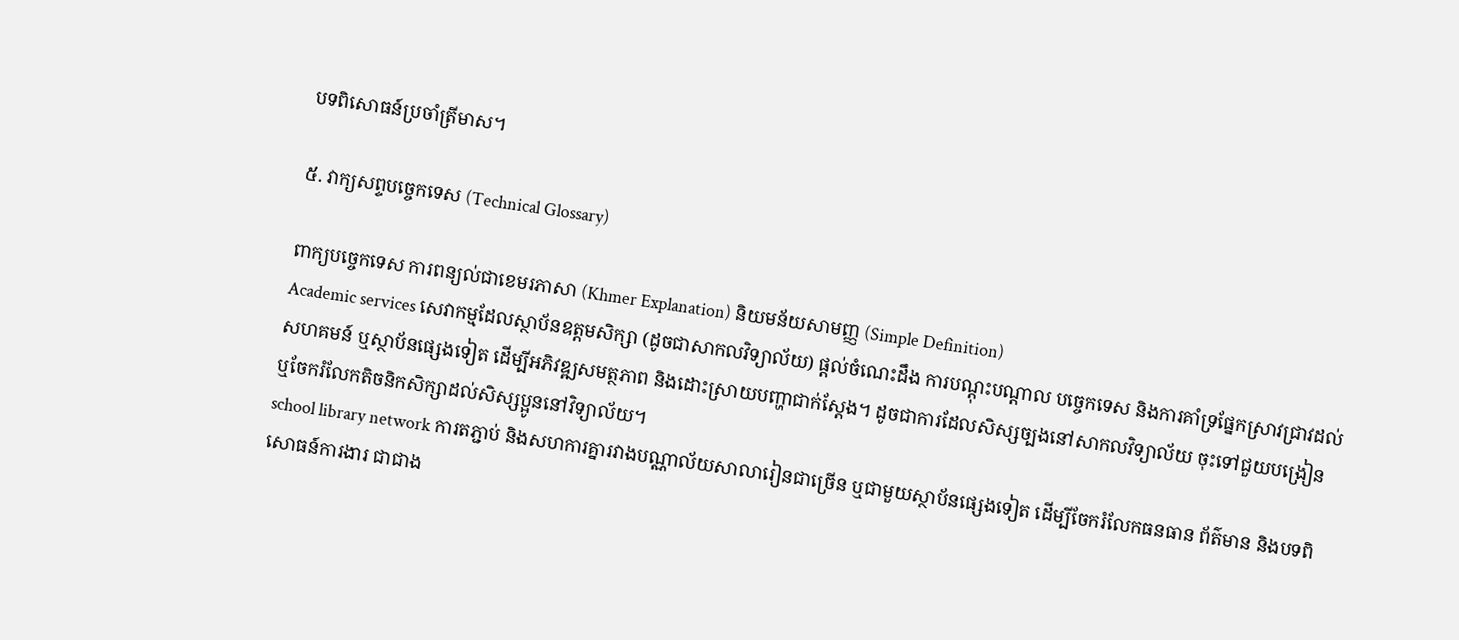បទពិសោធន៍ប្រចាំត្រីមាស។

៥. វាក្យសព្ទបច្ចេកទេស (Technical Glossary)

ពាក្យបច្ចេកទេស ការពន្យល់ជាខេមរភាសា (Khmer Explanation) និយមន័យសាមញ្ញ (Simple Definition)
Academic services សេវាកម្មដែលស្ថាប័នឧត្តមសិក្សា (ដូចជាសាកលវិទ្យាល័យ) ផ្តល់ចំណេះដឹង ការបណ្តុះបណ្តាល បច្ចេកទេស និងការគាំទ្រផ្នែកស្រាវជ្រាវដល់សហគមន៍ ឬស្ថាប័នផ្សេងទៀត ដើម្បីអភិវឌ្ឍសមត្ថភាព និងដោះស្រាយបញ្ហាជាក់ស្តែង។ ដូចជាការដែលសិស្សច្បងនៅសាកលវិទ្យាល័យ ចុះទៅជួយបង្រៀន ឬចែករំលែកតិចនិកសិក្សាដល់សិស្សប្អូននៅវិទ្យាល័យ។
school library network ការតភ្ជាប់ និងសហការគ្នារវាងបណ្ណាល័យសាលារៀនជាច្រើន ឬជាមួយស្ថាប័នផ្សេងទៀត ដើម្បីចែករំលែកធនធាន ព័ត៌មាន និងបទពិសោធន៍ការងារ ជាជាង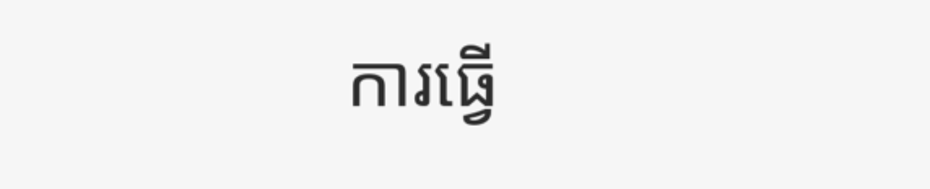ការធ្វើ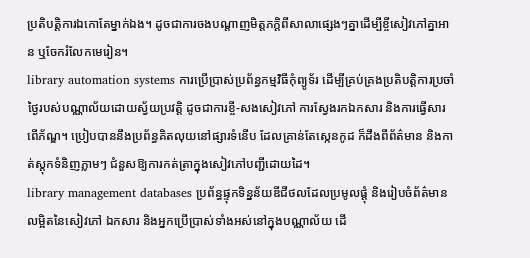ប្រតិបត្តិការឯកោតែម្នាក់ឯង។ ដូចជាការចងបណ្តាញមិត្តភក្តិពីសាលាផ្សេងៗគ្នាដើម្បីខ្ចីសៀវភៅគ្នាអាន ឬចែករំលែកមេរៀន។
library automation systems ការប្រើប្រាស់ប្រព័ន្ធកម្មវិធីកុំព្យូទ័រ ដើម្បីគ្រប់គ្រងប្រតិបត្តិការប្រចាំថ្ងៃរបស់បណ្ណាល័យដោយស្វ័យប្រវត្តិ ដូចជាការខ្ចី-សងសៀវភៅ ការស្វែងរកឯកសារ និងការធ្វើសារពើភ័ណ្ឌ។ ប្រៀបបាននឹងប្រព័ន្ធគិតលុយនៅផ្សារទំនើប ដែលគ្រាន់តែស្កេនកូដ ក៏ដឹងពីព័ត៌មាន និងកាត់ស្តុកទំនិញភ្លាមៗ ជំនួសឱ្យការកត់ត្រាក្នុងសៀវភៅបញ្ជីដោយដៃ។
library management databases ប្រព័ន្ធផ្ទុកទិន្នន័យឌីជីថលដែលប្រមូលផ្តុំ និងរៀបចំព័ត៌មានលម្អិតនៃសៀវភៅ ឯកសារ និងអ្នកប្រើប្រាស់ទាំងអស់នៅក្នុងបណ្ណាល័យ ដើ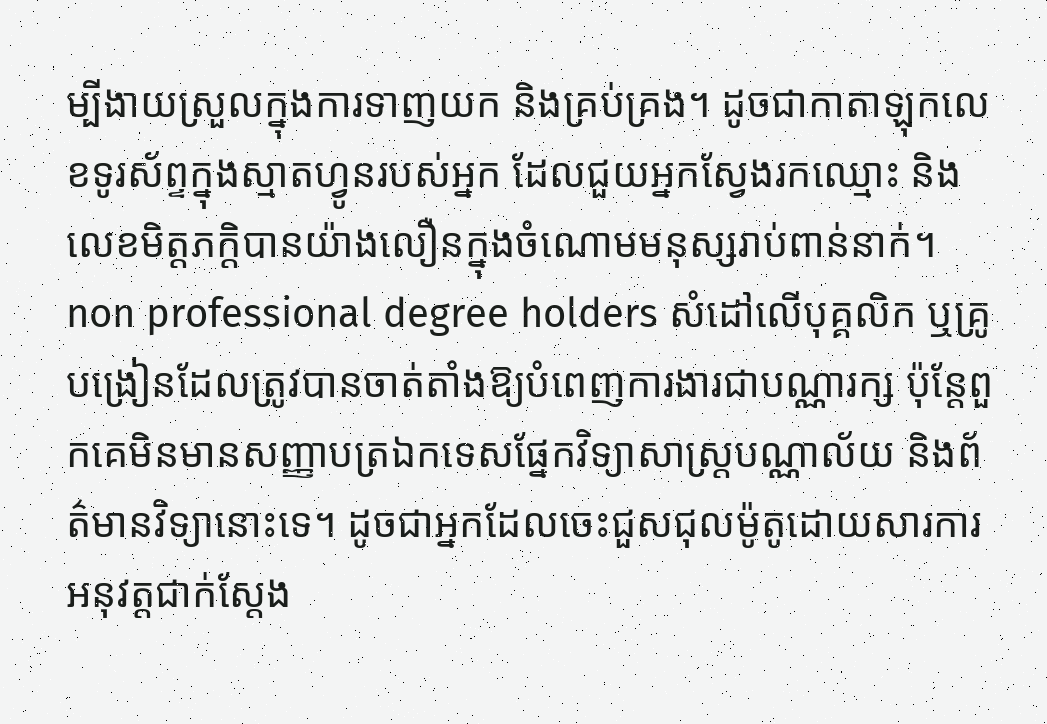ម្បីងាយស្រួលក្នុងការទាញយក និងគ្រប់គ្រង។ ដូចជាកាតាឡុកលេខទូរស័ព្ទក្នុងស្មាតហ្វូនរបស់អ្នក ដែលជួយអ្នកស្វែងរកឈ្មោះ និងលេខមិត្តភក្តិបានយ៉ាងលឿនក្នុងចំណោមមនុស្សរាប់ពាន់នាក់។
non professional degree holders សំដៅលើបុគ្គលិក ឬគ្រូបង្រៀនដែលត្រូវបានចាត់តាំងឱ្យបំពេញការងារជាបណ្ណារក្ស ប៉ុន្តែពួកគេមិនមានសញ្ញាបត្រឯកទេសផ្នែកវិទ្យាសាស្ត្របណ្ណាល័យ និងព័ត៌មានវិទ្យានោះទេ។ ដូចជាអ្នកដែលចេះជួសជុលម៉ូតូដោយសារការអនុវត្តជាក់ស្តែង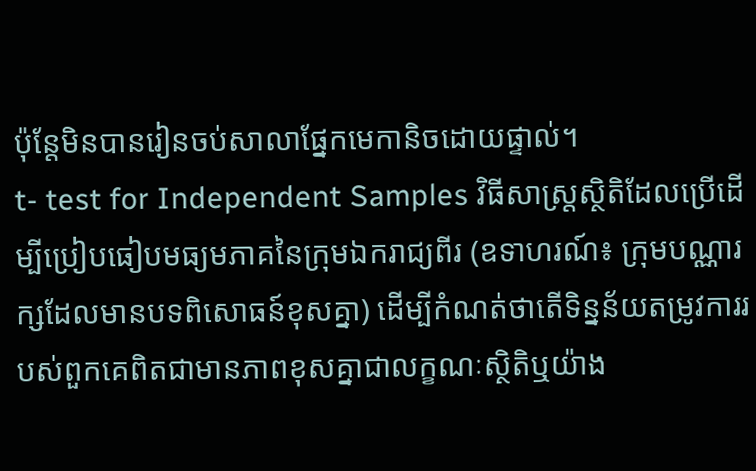ប៉ុន្តែមិនបានរៀនចប់សាលាផ្នែកមេកានិចដោយផ្ទាល់។
t- test for Independent Samples វិធីសាស្ត្រស្ថិតិដែលប្រើដើម្បីប្រៀបធៀបមធ្យមភាគនៃក្រុមឯករាជ្យពីរ (ឧទាហរណ៍៖ ក្រុមបណ្ណារក្សដែលមានបទពិសោធន៍ខុសគ្នា) ដើម្បីកំណត់ថាតើទិន្នន័យតម្រូវការរបស់ពួកគេពិតជាមានភាពខុសគ្នាជាលក្ខណៈស្ថិតិឬយ៉ាង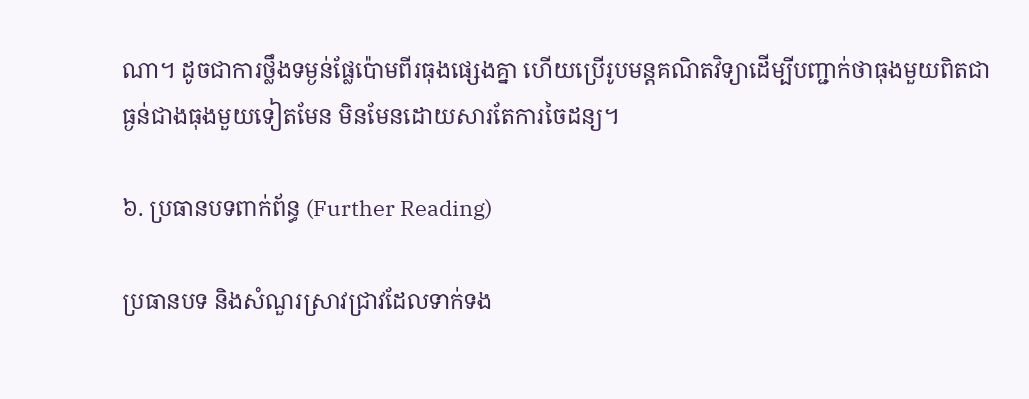ណា។ ដូចជាការថ្លឹងទម្ងន់ផ្លែប៉ោមពីរធុងផ្សេងគ្នា ហើយប្រើរូបមន្តគណិតវិទ្យាដើម្បីបញ្ជាក់ថាធុងមួយពិតជាធ្ងន់ជាងធុងមួយទៀតមែន មិនមែនដោយសារតែការចៃដន្យ។

៦. ប្រធានបទពាក់ព័ន្ធ (Further Reading)

ប្រធានបទ និងសំណួរស្រាវជ្រាវដែលទាក់ទង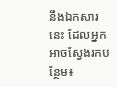នឹងឯកសារនេះ ដែលអ្នកអាចស្វែងរកបន្ថែម៖